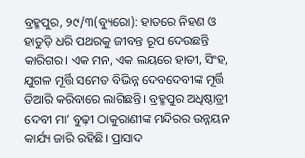ବ୍ରହ୍ମପୁର, ୨୯/୩(ବ୍ୟୁରୋ): ହାତରେ ନିହଣ ଓ ହାତୁଡ଼ି ଧରି ପଥରକୁ ଜୀବନ୍ତ ରୂପ ଦେଉଛନ୍ତି କାରିଗର। ଏକ ମନ, ଏକ ଲୟରେ ହାତୀ, ସିଂହ, ଯୁଗଳ ମୂର୍ତ୍ତି ସମେତ ବିଭିନ୍ନ ଦେବଦେବୀଙ୍କ ମୂର୍ତ୍ତି ତିଆରି କରିବାରେ ଲାଗିଛନ୍ତି। ବ୍ରହ୍ମପୁର ଅଧିଷ୍ଠାତ୍ରୀ ଦେବୀ ମା’ ବୁଢ଼ୀ ଠାକୁରାଣୀଙ୍କ ମନ୍ଦିରର ଉନ୍ନୟନ କାର୍ଯ୍ୟ ଜାରି ରହିଛି। ପ୍ରାସାଦ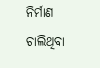ନିର୍ମାଣ ଚାଲିଥିବା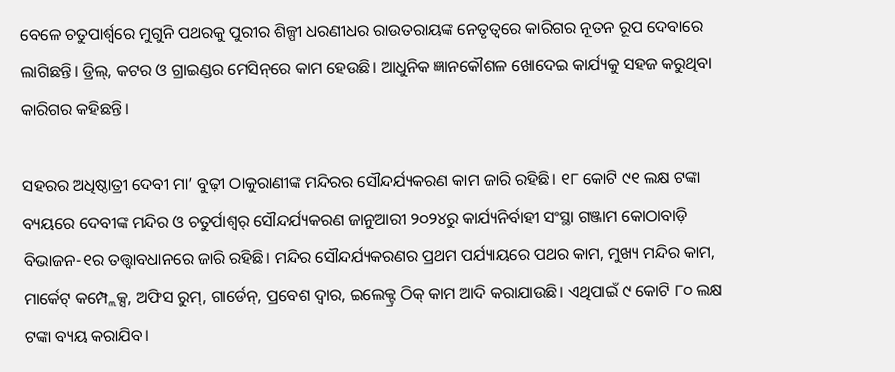ବେଳେ ଚତୁପାର୍ଶ୍ୱରେ ମୁଗୁନି ପଥରକୁ ପୁରୀର ଶିଳ୍ପୀ ଧରଣୀଧର ରାଉତରାୟଙ୍କ ନେତୃତ୍ୱରେ କାରିଗର ନୂତନ ରୂପ ଦେବାରେ ଲାଗିଛନ୍ତି। ଡ୍ରିଲ୍‌, କଟର ଓ ଗ୍ରାଇଣ୍ଡର ମେସିନ୍‌ରେ କାମ ହେଉଛି। ଆଧୁନିକ ଜ୍ଞାନକୌଶଳ ଖୋଦେଇ କାର୍ଯ୍ୟକୁ ସହଜ କରୁଥିବା କାରିଗର କହିଛନ୍ତି।

ସହରର ଅଧିଷ୍ଠାତ୍ରୀ ଦେବୀ ମା’ ବୁଢ଼ୀ ଠାକୁରାଣୀଙ୍କ ମନ୍ଦିରର ସୌନ୍ଦର୍ଯ୍ୟକରଣ କାମ ଜାରି ରହିଛି। ୧୮ କୋଟି ୯୧ ଲକ୍ଷ ଟଙ୍କା ବ୍ୟୟରେ ଦେବୀଙ୍କ ମନ୍ଦିର ଓ ଚତୁର୍ପାଶ୍ୱର୍ ସୌନ୍ଦର୍ଯ୍ୟକରଣ ଜାନୁଆରୀ ୨୦୨୪ରୁ କାର୍ଯ୍ୟନିର୍ବାହୀ ସଂସ୍ଥା ଗଞ୍ଜାମ କୋଠାବାଡ଼ି ବିଭାଜନ-୧ର ତତ୍ତ୍ୱାବଧାନରେ ଜାରି ରହିଛି। ମନ୍ଦିର ସୌନ୍ଦର୍ଯ୍ୟକରଣର ପ୍ରଥମ ପର୍ଯ୍ୟାୟରେ ପଥର କାମ, ମୁଖ୍ୟ ମନ୍ଦିର କାମ, ମାର୍କେଟ୍‌ କମ୍ପ୍ଲେକ୍ସ, ଅଫିସ ରୁମ୍‌, ଗାର୍ଡେନ୍‌, ପ୍ରବେଶ ଦ୍ୱାର, ଇଲେକ୍ଟ୍ର ଠିକ୍‌ କାମ ଆଦି କରାଯାଉଛି। ଏଥିପାଇଁ ୯ କୋଟି ୮୦ ଲକ୍ଷ ଟଙ୍କା ବ୍ୟୟ କରାଯିବ।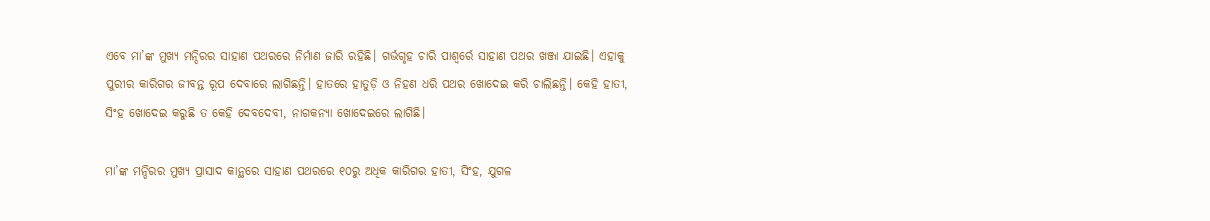ଏବେ ମା’ଙ୍କ ମୁଖ୍ୟ ମନ୍ଦିରର ସାହାଣ ପଥରରେ ନିର୍ମାଣ ଜାରି ରହିଛି। ଗର୍ଭଗୃହ ଚାରି ପାଶ୍ୱର୍ରେ ସାହାଣ ପଥର ଖଞ୍ଜା ଯାଇଛି। ଏହାକୁ ପୁରୀର କାରିଗର ଜୀବନ୍ତ ରୂପ ଦେବାରେ ଲାଗିଛନ୍ତି। ହାତରେ ହାତୁଡ଼ି ଓ ନିହଣ ଧରି ପଥର ଖୋଦେଇ କରି ଚାଲିଛନ୍ତି। କେହି ହାତୀ, ସିଂହ ଖୋଦେଇ କରୁଛି ତ କେହି ଦେବଦେବୀ, ନାଗକନ୍ୟା ଖୋଦେଇରେ ଲାଗିଛି।

ମା’ଙ୍କ ମନ୍ଦିରର ମୁଖ୍ୟ ପ୍ରାସାଦ କାନ୍ଥରେ ସାହାଣ ପଥରରେ ୧୦ରୁ ଅଧିକ କାରିଗର ହାତୀ, ସିଂହ, ଯୁଗଳ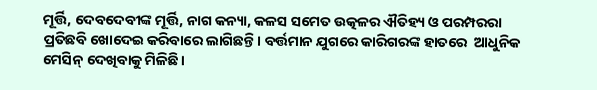ମୂର୍ତ୍ତି, ଦେବଦେବୀଙ୍କ ମୂର୍ତ୍ତି, ନାଗ କନ୍ୟା, କଳସ ସମେତ ଉତ୍କଳର ଐତିହ୍ୟ ଓ ପରମ୍ପରରା ପ୍ରତିଛବି ଖୋଦେଇ କରିବାରେ ଲାଗିଛନ୍ତି। ବର୍ତ୍ତମାନ ଯୁଗରେ କାରିଗରଙ୍କ ହାତରେ  ଆଧୁନିକ ମେସିନ୍‌ ଦେଖିବାକୁ ମିଳିଛି।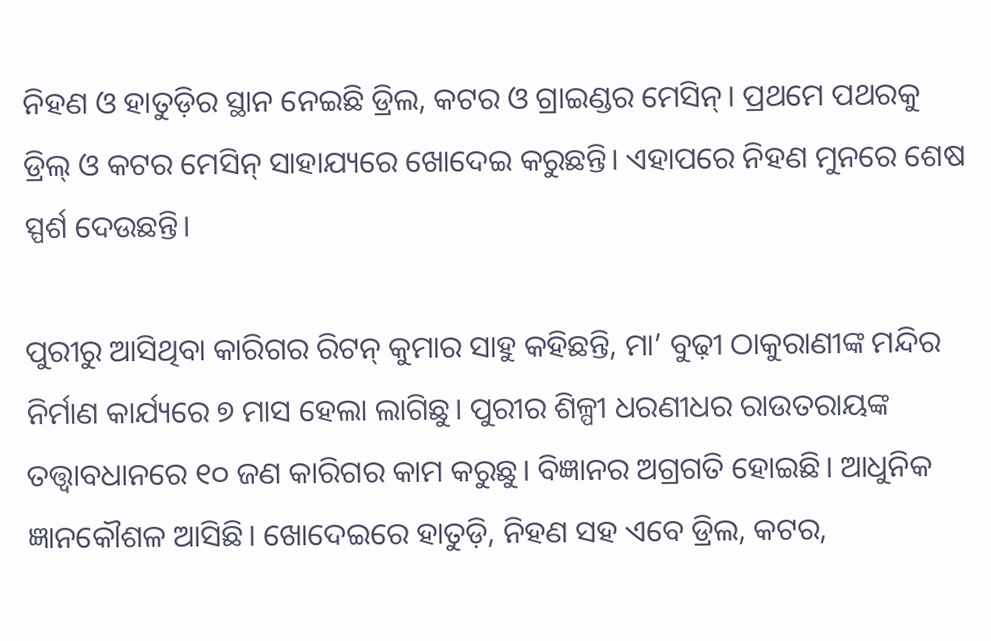ନିହଣ ଓ ହାତୁଡ଼ିର ସ୍ଥାନ ନେଇଛି ଡ୍ରିଲ, କଟର ଓ ଗ୍ରାଇଣ୍ଡର ମେସିନ୍‌। ପ୍ରଥମେ ପଥରକୁ ଡ୍ରିଲ୍‌ ଓ କଟର ମେସିନ୍‌ ସାହାଯ୍ୟରେ ଖୋଦେଇ କରୁଛନ୍ତି। ଏହାପରେ ନିହଣ ମୁନରେ ଶେଷ ସ୍ପର୍ଶ ଦେଉଛନ୍ତି।

ପୁରୀରୁ ଆସିଥିବା କାରିଗର ରିଟନ୍‌ କୁମାର ସାହୁ କହିଛନ୍ତି, ମା’ ବୁଢ଼ୀ ଠାକୁରାଣୀଙ୍କ ମନ୍ଦିର ନିର୍ମାଣ କାର୍ଯ୍ୟରେ ୭ ମାସ ହେଲା ଲାଗିଛୁ। ପୁରୀର ଶିଳ୍ପୀ ଧରଣୀଧର ରାଉତରାୟଙ୍କ ତତ୍ତ୍ୱାବଧାନରେ ୧୦ ଜଣ କାରିଗର କାମ କରୁଛୁ। ବିଜ୍ଞାନର ଅଗ୍ରଗତି ହୋଇଛି। ଆଧୁନିକ ଜ୍ଞାନକୌଶଳ ଆସିଛି। ଖୋଦେଇରେ ହାତୁଡ଼ି, ନିହଣ ସହ ଏବେ ଡ୍ରିଲ, କଟର,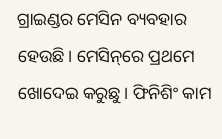ଗ୍ରାଇଣ୍ଡର ମେସିନ ବ୍ୟବହାର ହେଉଛି। ମେସିନ୍‌ରେ ପ୍ରଥମେ ଖୋଦେଇ କରୁଛୁ। ଫିନିଶିଂ କାମ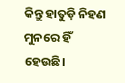କିନ୍ତୁ ହାତୁଡ଼ି ନିହଣ ମୁନରେ ହିଁ ହେଉଛି।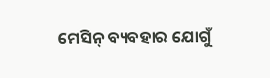ମେସିନ୍‌ ବ୍ୟବହାର ଯୋଗୁଁ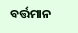ବର୍ତ୍ତମାନ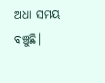ଅଧା ସମୟ ବଞ୍ଚୁଛି।